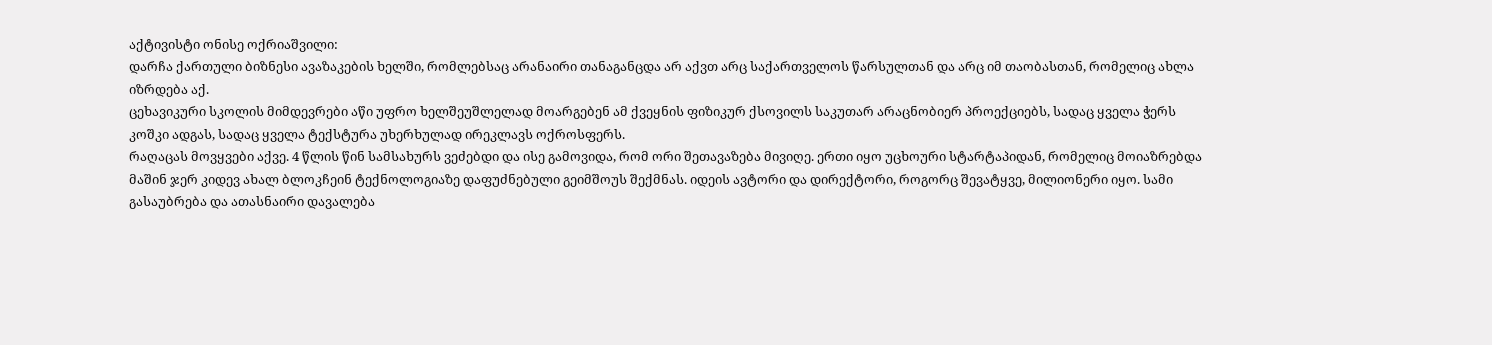აქტივისტი ონისე ოქრიაშვილი:
დარჩა ქართული ბიზნესი ავაზაკების ხელში, რომლებსაც არანაირი თანაგანცდა არ აქვთ არც საქართველოს წარსულთან და არც იმ თაობასთან, რომელიც ახლა იზრდება აქ.
ცეხავიკური სკოლის მიმდევრები აწი უფრო ხელშეუშლელად მოარგებენ ამ ქვეყნის ფიზიკურ ქსოვილს საკუთარ არაცნობიერ პროექციებს, სადაც ყველა ჭერს კოშკი ადგას, სადაც ყველა ტექსტურა უხერხულად ირეკლავს ოქროსფერს.
რაღაცას მოვყვები აქვე. 4 წლის წინ სამსახურს ვეძებდი და ისე გამოვიდა, რომ ორი შეთავაზება მივიღე. ერთი იყო უცხოური სტარტაპიდან, რომელიც მოიაზრებდა მაშინ ჯერ კიდევ ახალ ბლოკჩეინ ტექნოლოგიაზე დაფუძნებული გეიმშოუს შექმნას. იდეის ავტორი და დირექტორი, როგორც შევატყვე, მილიონერი იყო. სამი გასაუბრება და ათასნაირი დავალება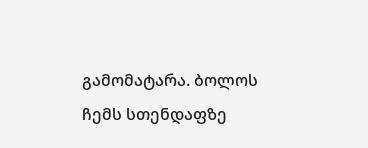გამომატარა. ბოლოს ჩემს სთენდაფზე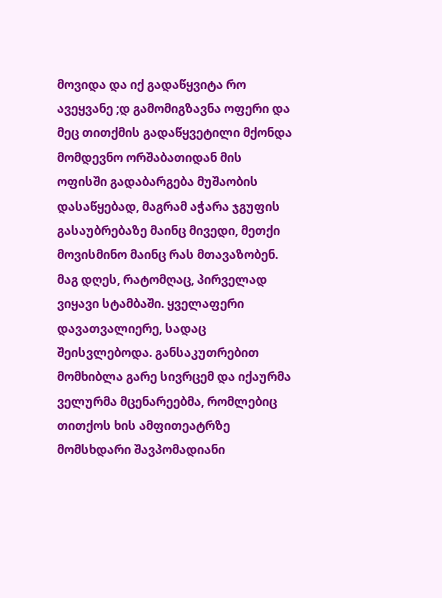მოვიდა და იქ გადაწყვიტა რო ავეყვანე ;დ გამომიგზავნა ოფერი და მეც თითქმის გადაწყვეტილი მქონდა მომდევნო ორშაბათიდან მის ოფისში გადაბარგება მუშაობის დასაწყებად, მაგრამ აჭარა ჯგუფის გასაუბრებაზე მაინც მივედი, მეთქი მოვისმინო მაინც რას მთავაზობენ.
მაგ დღეს, რატომღაც, პირველად ვიყავი სტამბაში. ყველაფერი დავათვალიერე, სადაც შეისვლებოდა. განსაკუთრებით მომხიბლა გარე სივრცემ და იქაურმა ველურმა მცენარეებმა, რომლებიც თითქოს ხის ამფითეატრზე მომსხდარი შავპომადიანი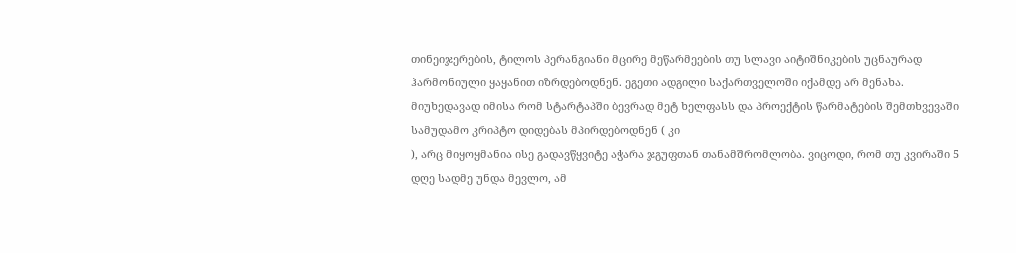თინეიჯერების, ტილოს პერანგიანი მცირე მეწარმეების თუ სლავი აიტიშნიკების უცნაურად ჰარმონიული ყაყანით იზრდებოდნენ. ეგეთი ადგილი საქართველოში იქამდე არ მენახა.
მიუხედავად იმისა რომ სტარტაპში ბევრად მეტ ხელფასს და პროექტის წარმატების შემთხვევაში სამუდამო კრიპტო დიდებას მპირდებოდნენ ( კი
), არც მიყოყმანია ისე გადავწყვიტე აჭარა ჯგუფთან თანამშრომლობა. ვიცოდი, რომ თუ კვირაში 5 დღე სადმე უნდა მევლო, ამ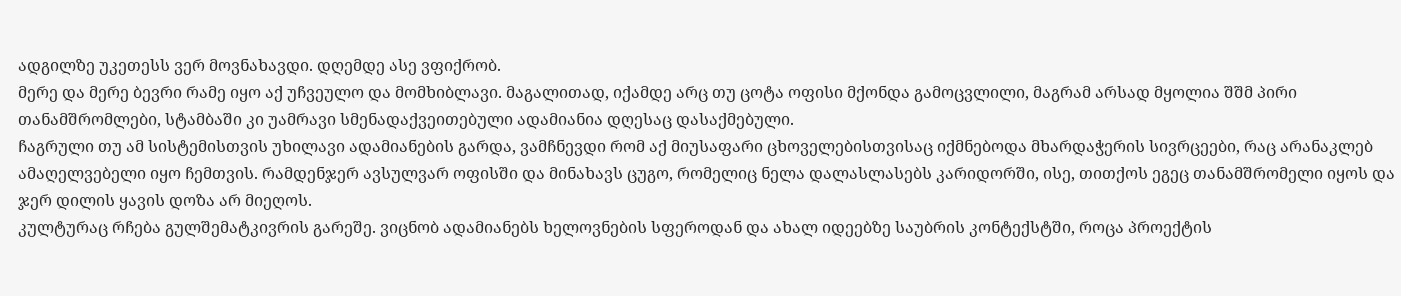ადგილზე უკეთესს ვერ მოვნახავდი. დღემდე ასე ვფიქრობ.
მერე და მერე ბევრი რამე იყო აქ უჩვეულო და მომხიბლავი. მაგალითად, იქამდე არც თუ ცოტა ოფისი მქონდა გამოცვლილი, მაგრამ არსად მყოლია შშმ პირი თანამშრომლები, სტამბაში კი უამრავი სმენადაქვეითებული ადამიანია დღესაც დასაქმებული.
ჩაგრული თუ ამ სისტემისთვის უხილავი ადამიანების გარდა, ვამჩნევდი რომ აქ მიუსაფარი ცხოველებისთვისაც იქმნებოდა მხარდაჭერის სივრცეები, რაც არანაკლებ ამაღელვებელი იყო ჩემთვის. რამდენჯერ ავსულვარ ოფისში და მინახავს ცუგო, რომელიც ნელა დალასლასებს კარიდორში, ისე, თითქოს ეგეც თანამშრომელი იყოს და ჯერ დილის ყავის დოზა არ მიეღოს.
კულტურაც რჩება გულშემატკივრის გარეშე. ვიცნობ ადამიანებს ხელოვნების სფეროდან და ახალ იდეებზე საუბრის კონტექსტში, როცა პროექტის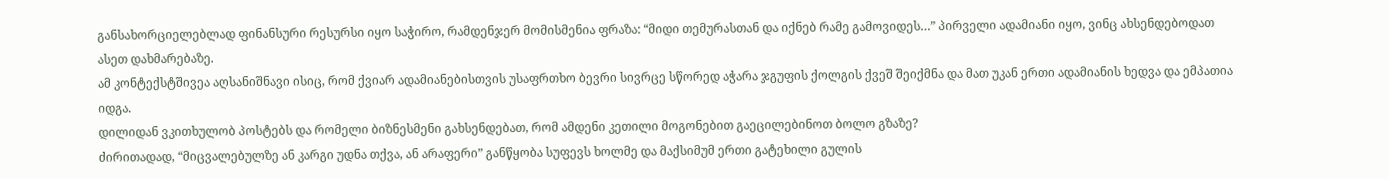განსახორციელებლად ფინანსური რესურსი იყო საჭირო, რამდენჯერ მომისმენია ფრაზა: “მიდი თემურასთან და იქნებ რამე გამოვიდეს…” პირველი ადამიანი იყო, ვინც ახსენდებოდათ ასეთ დახმარებაზე.
ამ კონტექსტშივეა აღსანიშნავი ისიც, რომ ქვიარ ადამიანებისთვის უსაფრთხო ბევრი სივრცე სწორედ აჭარა ჯგუფის ქოლგის ქვეშ შეიქმნა და მათ უკან ერთი ადამიანის ხედვა და ემპათია იდგა.
დილიდან ვკითხულობ პოსტებს და რომელი ბიზნესმენი გახსენდებათ, რომ ამდენი კეთილი მოგონებით გაეცილებინოთ ბოლო გზაზე?
ძირითადად, “მიცვალებულზე ან კარგი უდნა თქვა, ან არაფერი” განწყობა სუფევს ხოლმე და მაქსიმუმ ერთი გატეხილი გულის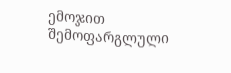ემოჯით შემოფარგლული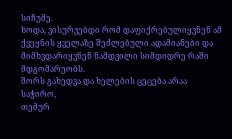სიჩუმე.
ხოდა, ვისურვებდი რომ დაფიქრებულიყვნენ ამ ქვეყნის ყველაზე შეძლებული ადამიანები და მიმხვდარიყვნენ ნამდვილი სიმდიდრე რაში მდგომარეობს.
შორს გახედვა და ხელების ცეცება არაა საჭირო,
თემურ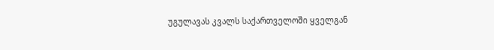უგულავას კვალს საქართველოში ყველგან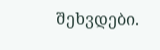შეხვდები.